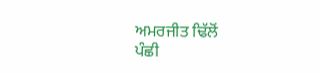ਅਮਰਜੀਤ ਢਿੱਲੋਂ
ਪੰਛੀ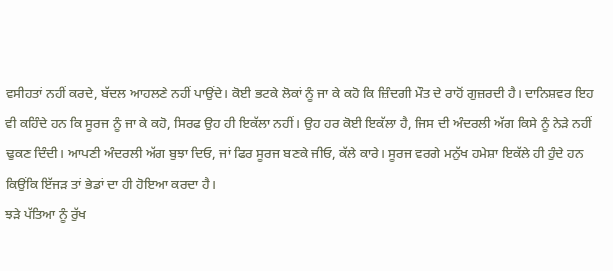ਵਸੀਹਤਾਂ ਨਹੀਂ ਕਰਦੇ, ਬੱਦਲ ਆਹਲਣੇ ਨਹੀਂ ਪਾਉਂਦੇ। ਕੋਈ ਭਟਕੇ ਲੋਕਾਂ ਨੂੰ ਜਾ ਕੇ ਕਹੋ ਕਿ ਜ਼ਿੰਦਗੀ ਮੌਤ ਦੇ ਰਾਹੋਂ ਗੁਜ਼ਰਦੀ ਹੈ। ਦਾਨਿਸ਼ਵਰ ਇਹ ਵੀ ਕਹਿੰਦੇ ਹਨ ਕਿ ਸੂਰਜ ਨੂੰ ਜਾ ਕੇ ਕਹੋ, ਸਿਰਫ ਉਹ ਹੀ ਇਕੱਲਾ ਨਹੀਂ। ਉਹ ਹਰ ਕੋਈ ਇਕੱਲਾ ਹੈ, ਜਿਸ ਦੀ ਅੰਦਰਲੀ ਅੱਗ ਕਿਸੇ ਨੂੰ ਨੇੜੇ ਨਹੀਂ ਢੁਕਣ ਦਿੰਦੀ। ਆਪਣੀ ਅੰਦਰਲੀ ਅੱਗ ਬੁਝਾ ਦਿਓ, ਜਾਂ ਫਿਰ ਸੂਰਜ ਬਣਕੇ ਜੀਓ, ਕੱਲੇ ਕਾਰੇ। ਸੂਰਜ ਵਰਗੇ ਮਨੁੱਖ ਹਮੇਸ਼ਾ ਇਕੱਲੇ ਹੀ ਹੁੰਦੇ ਹਨ ਕਿਉਂਕਿ ਇੱਜੜ ਤਾਂ ਭੇਡਾਂ ਦਾ ਹੀ ਹੋਇਆ ਕਰਦਾ ਹੈ।
ਝੜੇ ਪੱਤਿਆ ਨੂੰ ਰੁੱਖ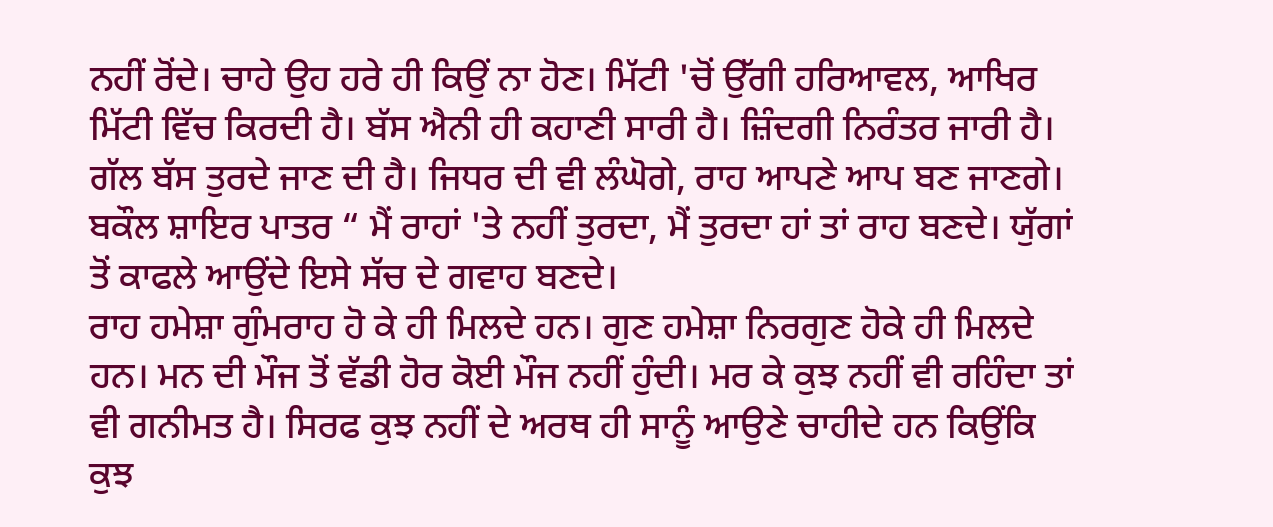ਨਹੀਂ ਰੋਂਦੇ। ਚਾਹੇ ਉਹ ਹਰੇ ਹੀ ਕਿਉਂ ਨਾ ਹੋਣ। ਮਿੱਟੀ 'ਚੋਂ ਉੱਗੀ ਹਰਿਆਵਲ, ਆਖਿਰ ਮਿੱਟੀ ਵਿੱਚ ਕਿਰਦੀ ਹੈ। ਬੱਸ ਐਨੀ ਹੀ ਕਹਾਣੀ ਸਾਰੀ ਹੈ। ਜ਼ਿੰਦਗੀ ਨਿਰੰਤਰ ਜਾਰੀ ਹੈ। ਗੱਲ ਬੱਸ ਤੁਰਦੇ ਜਾਣ ਦੀ ਹੈ। ਜਿਧਰ ਦੀ ਵੀ ਲੰਘੋਗੇ, ਰਾਹ ਆਪਣੇ ਆਪ ਬਣ ਜਾਣਗੇ। ਬਕੌਲ ਸ਼ਾਇਰ ਪਾਤਰ “ ਮੈਂ ਰਾਹਾਂ 'ਤੇ ਨਹੀਂ ਤੁਰਦਾ, ਮੈਂ ਤੁਰਦਾ ਹਾਂ ਤਾਂ ਰਾਹ ਬਣਦੇ। ਯੁੱਗਾਂ ਤੋਂ ਕਾਫਲੇ ਆਉਂਦੇ ਇਸੇ ਸੱਚ ਦੇ ਗਵਾਹ ਬਣਦੇ।
ਰਾਹ ਹਮੇਸ਼ਾ ਗੁੰਮਰਾਹ ਹੋ ਕੇ ਹੀ ਮਿਲਦੇ ਹਨ। ਗੁਣ ਹਮੇਸ਼ਾ ਨਿਰਗੁਣ ਹੋਕੇ ਹੀ ਮਿਲਦੇ ਹਨ। ਮਨ ਦੀ ਮੌਜ ਤੋਂ ਵੱਡੀ ਹੋਰ ਕੋਈ ਮੌਜ ਨਹੀਂ ਹੁੰਦੀ। ਮਰ ਕੇ ਕੁਝ ਨਹੀਂ ਵੀ ਰਹਿੰਦਾ ਤਾਂ ਵੀ ਗਨੀਮਤ ਹੈ। ਸਿਰਫ ਕੁਝ ਨਹੀਂ ਦੇ ਅਰਥ ਹੀ ਸਾਨੂੰ ਆਉਣੇ ਚਾਹੀਦੇ ਹਨ ਕਿਉਂਕਿ ਕੁਝ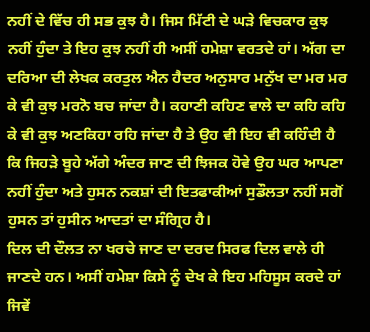ਨਹੀਂ ਦੇ ਵਿੱਚ ਹੀ ਸਭ ਕੁਝ ਹੈ। ਜਿਸ ਮਿੱਟੀ ਦੇ ਘੜੇ ਵਿਚਕਾਰ ਕੁਝ ਨਹੀਂ ਹੁੰਦਾ ਤੇ ਇਹ ਕੁਝ ਨਹੀਂ ਹੀ ਅਸੀਂ ਹਮੇਸ਼ਾ ਵਰਤਦੇ ਹਾਂ। ਅੱਗ ਦਾ ਦਰਿਆ ਦੀ ਲੇਖਕ ਕਰਤੁਲ ਐਨ ਹੈਦਰ ਅਨੁਸਾਰ ਮਨੁੱਖ ਦਾ ਮਰ ਮਰ ਕੇ ਵੀ ਕੁਝ ਮਰਨੋ ਬਚ ਜਾਂਦਾ ਹੈ। ਕਹਾਣੀ ਕਹਿਣ ਵਾਲੇ ਦਾ ਕਹਿ ਕਹਿ ਕੇ ਵੀ ਕੁਝ ਅਣਕਿਹਾ ਰਹਿ ਜਾਂਦਾ ਹੈ ਤੇ ਉਹ ਵੀ ਇਹ ਵੀ ਕਹਿੰਦੀ ਹੈ ਕਿ ਜਿਹੜੇ ਬੂਹੇ ਅੱਗੇ ਅੰਦਰ ਜਾਣ ਦੀ ਝਿਜਕ ਹੋਵੇ ਉਹ ਘਰ ਆਪਣਾ ਨਹੀਂ ਹੁੰਦਾ ਅਤੇ ਹੁਸਨ ਨਕਸ਼ਾਂ ਦੀ ਇਤਫਾਕੀਆਂ ਸੁਡੌਲਤਾ ਨਹੀਂ ਸਗੋਂ ਹੁਸਨ ਤਾਂ ਹੁਸੀਨ ਆਦਤਾਂ ਦਾ ਸੰਗ੍ਰਿਹ ਹੈ।
ਦਿਲ ਦੀ ਦੌਲਤ ਨਾ ਖਰਚੇ ਜਾਣ ਦਾ ਦਰਦ ਸਿਰਫ ਦਿਲ ਵਾਲੇ ਹੀ ਜਾਣਦੇ ਹਨ। ਅਸੀਂ ਹਮੇਸ਼ਾ ਕਿਸੇ ਨੂੰ ਦੇਖ ਕੇ ਇਹ ਮਹਿਸੂਸ ਕਰਦੇ ਹਾਂ ਜਿਵੇਂ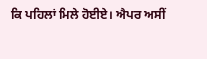ਕਿ ਪਹਿਲਾਂ ਮਿਲੇ ਹੋਈਏ। ਐਪਰ ਅਸੀਂ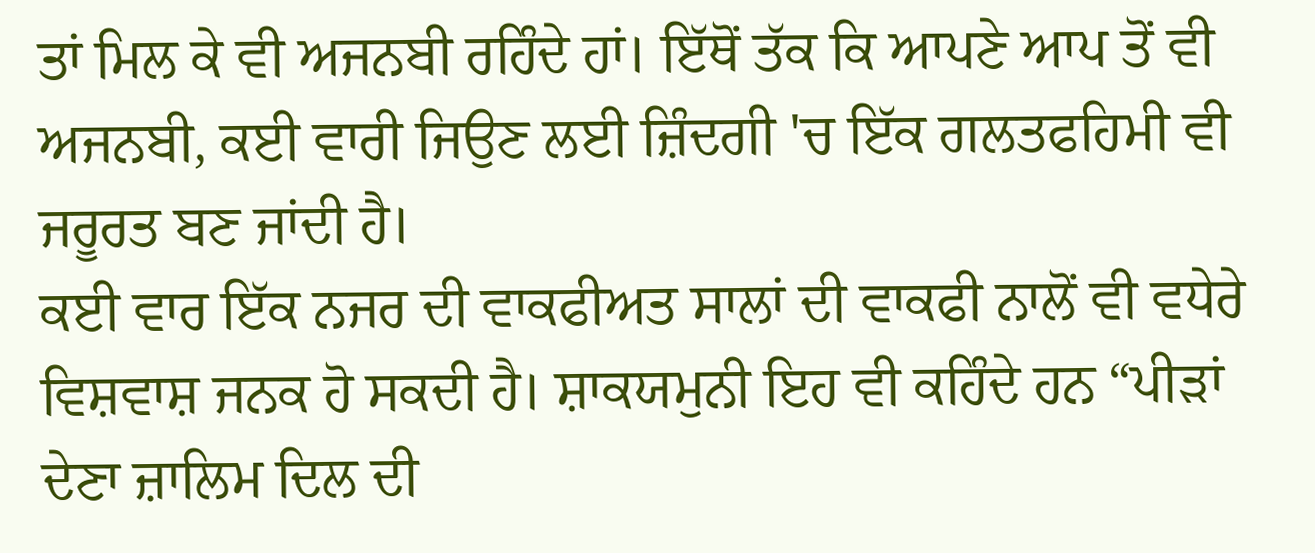ਤਾਂ ਮਿਲ ਕੇ ਵੀ ਅਜਨਬੀ ਰਹਿੰਦੇ ਹਾਂ। ਇੱਥੋਂ ਤੱਕ ਕਿ ਆਪਣੇ ਆਪ ਤੋਂ ਵੀ ਅਜਨਬੀ, ਕਈ ਵਾਰੀ ਜਿਉਣ ਲਈ ਜ਼ਿੰਦਗੀ 'ਚ ਇੱਕ ਗਲਤਫਹਿਮੀ ਵੀ ਜਰੂਰਤ ਬਣ ਜਾਂਦੀ ਹੈ।
ਕਈ ਵਾਰ ਇੱਕ ਨਜਰ ਦੀ ਵਾਕਫੀਅਤ ਸਾਲਾਂ ਦੀ ਵਾਕਫੀ ਨਾਲੋਂ ਵੀ ਵਧੇਰੇ ਵਿਸ਼ਵਾਸ਼ ਜਨਕ ਹੋ ਸਕਦੀ ਹੈ। ਸ਼ਾਕਯਮੁਨੀ ਇਹ ਵੀ ਕਹਿੰਦੇ ਹਨ “ਪੀੜਾਂ ਦੇਣਾ ਜ਼ਾਲਿਮ ਦਿਲ ਦੀ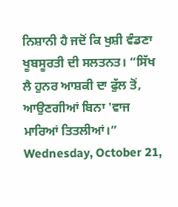ਨਿਸ਼ਾਨੀ ਹੈ ਜਦੋਂ ਕਿ ਖੁਸ਼ੀ ਵੰਡਣਾ ਖੂਬਸੂਰਤੀ ਦੀ ਸਲਤਨਤ। “ਸਿੱਖ ਲੈ ਹੁਨਰ ਆਸ਼ਕੀ ਦਾ ਫੁੱਲ ਤੋਂ, ਆਉਣਗੀਆਂ ਬਿਨਾ 'ਵਾਜ ਮਾਰਿਆਂ ਤਿਤਲੀਆਂ।”
Wednesday, October 21,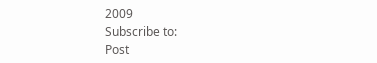2009
Subscribe to:
Post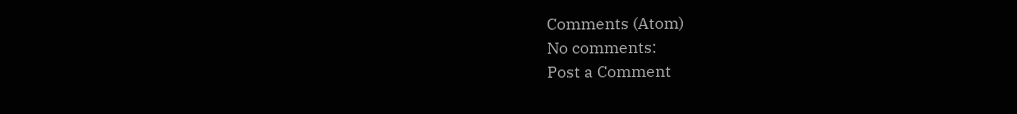Comments (Atom)
No comments:
Post a Comment